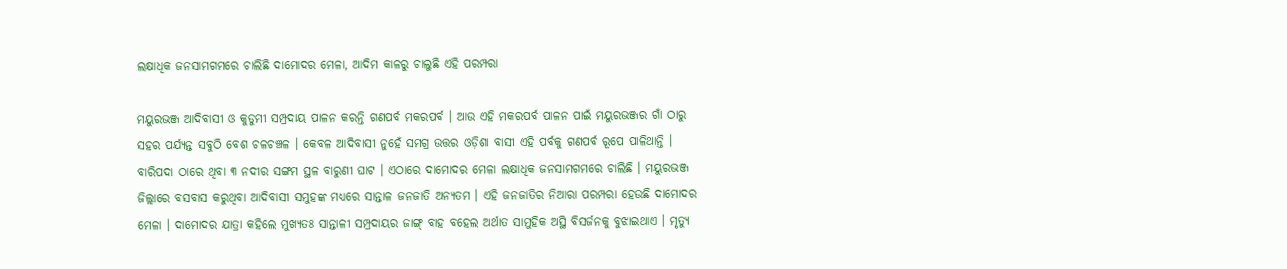ଲକ୍ଷାଧିକ ଜନସାମଗମରେ ଚାଲିଛି ଦାମୋଦର ମେଳା, ଆଦିମ କାଳରୁ ଚାଲୁଛି ଏହି ପରମ୍ପରା

ମୟୁରଭଞ୍ଜ ଆଦିବାସୀ ଓ କୁଡୁମୀ ସମ୍ପ୍ରଦାୟ ପାଳନ କରନ୍ତି ଗଣପର୍ବ ମକରପର୍ବ । ଆଉ ଏହି ମକରପର୍ବ ପାଳନ ପାଇଁ ମୟୁରଭଞ୍ଜର ଗାଁ ଠାରୁ ସହର ପର୍ଯ୍ୟନ୍ତ ସବୁଠି ବେଶ ଚଳଚଞ୍ଚଳ । କେବଳ ଆଦିବାସୀ ନୁହେଁ ସମଗ୍ର ଉତ୍ତର ଓଡ଼ିଶା ବାସୀ ଏହି ପର୍ବକୁ ଗଣପର୍ବ ରୂପେ ପାଳିଥାନ୍ତି ।
ବାରିପଦା ଠାରେ ଥିବା ୩ ନଦୀର ସଙ୍ଗମ ସ୍ଥଳ ବାରୁଣୀ ଘାଟ । ଏଠାରେ ଦାମୋଦର ମେଳା ଲକ୍ଷାଧିକ ଜନସାମଗମରେ ଚାଲିଛି । ମୟୁରଭଞ୍ଜ ଜିଲ୍ଲାରେ ବସବାସ କରୁଥିବା ଆଦିବାସୀ ସମୁହଙ୍କ ମଧ୍ୟରେ ସାନ୍ତାଳ ଜନଜାତି ଅନ୍ୟତମ । ଏହି ଜନଜାତିର ନିଆରା ପରମ୍ପରା ହେଉଛି ଦାମୋଦର ମେଳା । ଦାମୋଦର ଯାତ୍ରା କହିଲେ ମୁଖ୍ୟତଃ ସାନ୍ତାଳୀ ସମ୍ପ୍ରଦାୟର ଜାଙ୍ଗ୍ ବାହ ବହେଲ ଅର୍ଥାତ ସାମୁହିକ ଅସ୍ଥି ବିସର୍ଜନକୁ ବୁଝାଇଥାଏ । ମୃତ୍ୟୁ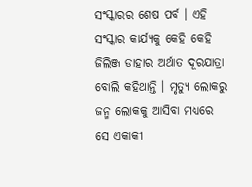ସଂସ୍କାରର ଶେଷ ପର୍ବ । ଏହି ସଂସ୍କାର କାର୍ଯ୍ୟକୁ କେହି କେହି ଜିଲିଞ୍ଜ ଡାହାର ଅର୍ଥାତ ଦୂରଯାତ୍ରା ବୋଲି କହିଥାନ୍ତି । ମୃତ୍ୟୁ ଲୋକରୁ ଜନ୍ମ ଲୋକକୁ ଆସିବା ମଧ୍ୟରେ ସେ ଏକାକୀ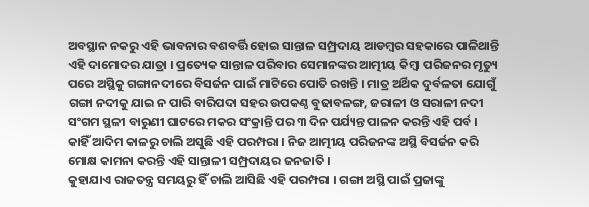ଅବସ୍ଥାନ ନକରୁ ଏହି ଭାବନାର ବଶବର୍ତ୍ତି ହୋଇ ସାନ୍ତାଳ ସମ୍ପ୍ରଦାୟ ଆଡମ୍ୱର ସହକାରେ ପାଳିଥାନ୍ତି ଏହି ଦାମୋଦର ଯାତ୍ରା । ପ୍ରତ୍ୟେକ ସାନ୍ତାଳ ପରିବାର ସେମାନଙ୍କର ଆତ୍ମୀୟ କିମ୍ୱା ପରିଜନର ମୃତ୍ୟୁ ପରେ ଅସ୍ଥିକୁ ଗଙ୍ଗାନଦୀରେ ବିସର୍ଜନ ପାଇଁ ମାଟିରେ ପୋତି ରଖନ୍ତି । ମାତ୍ର ଅର୍ଥିକ ଦୁର୍ବଳତା ଯୋଗୁଁ ଗଙ୍ଗା ନଦୀକୁ ଯାଇ ନ ପାରି ବାରିପଦା ସହର ଉପକଣ୍ଠ ବୁଢାବଳଙ୍ଗ, ଜରାଳୀ ଓ ସରାଳୀ ନଦୀ ସଂଗମ ସ୍ଥଳୀ ବାରୁଣୀ ଘାଟରେ ମକର ସଂକ୍ରାନ୍ତି ପର ୩ ଦିନ ପର୍ଯ୍ୟନ୍ତ ପାଳନ କରନ୍ତି ଏହି ପର୍ବ । କାହିଁ ଆଦିମ କାଳରୁ ଚାଲି ଅସୁଛି ଏହି ପରମ୍ପରା । ନିଜ ଆତ୍ମୀୟ ପରିଜନଙ୍କ ଅସ୍ଥି ବିସର୍ଜନ କରି ମୋକ୍ଷ କାମନା କରନ୍ତି ଏହି ସାନ୍ତାଳୀ ସମ୍ପ୍ରଦାୟର ଜନଜାତି ।
କୁହାଯାଏ ରାଜତନ୍ତ୍ର ସମୟରୁ ହିଁ ଚାଲି ଆସିଛି ଏହି ପରମ୍ପରା । ଗଙ୍ଗା ଅସ୍ଥି ପାଇଁ ପ୍ରଜାଙ୍କୁ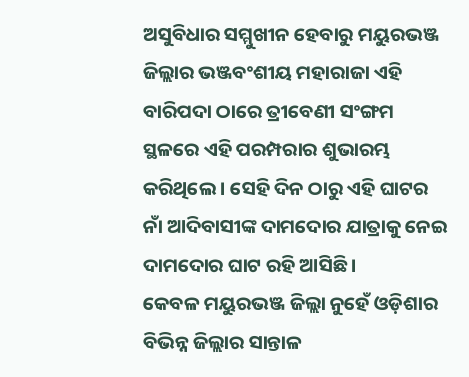ଅସୁବିଧାର ସମ୍ମୁଖୀନ ହେବାରୁ ମୟୁରଭଞ୍ଜ ଜିଲ୍ଲାର ଭଞ୍ଜବଂଶୀୟ ମହାରାଜା ଏହି ବାରିପଦା ଠାରେ ତ୍ରୀବେଣୀ ସଂଙ୍ଗମ ସ୍ଥଳରେ ଏହି ପରମ୍ପରାର ଶୁଭାରମ୍ଭ କରିଥିଲେ । ସେହି ଦିନ ଠାରୁ ଏହି ଘାଟର ନାଁ ଆଦିବାସୀଙ୍କ ଦାମଦୋର ଯାତ୍ରାକୁ ନେଇ ଦାମଦୋର ଘାଟ ରହି ଆସିଛି ।
କେବଳ ମୟୁରଭଞ୍ଜ ଜିଲ୍ଲା ନୁହେଁ ଓଡ଼ିଶାର ବିଭିନ୍ନ ଜିଲ୍ଲାର ସାନ୍ତାଳ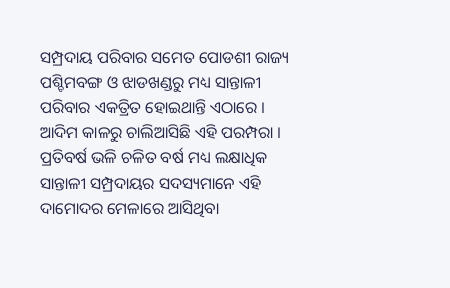ସମ୍ପ୍ରଦାୟ ପରିବାର ସମେତ ପୋଡଶୀ ରାଜ୍ୟ ପଶ୍ଚିମବଙ୍ଗ ଓ ଝାଡଖଣ୍ଡରୁ ମଧ୍ୟ ସାନ୍ତାଳୀ ପରିବାର ଏକତ୍ରିତ ହୋଇଥାନ୍ତି ଏଠାରେ । ଆଦିମ କାଳରୁ ଚାଲିଆସିଛି ଏହି ପରମ୍ପରା । ପ୍ରତିବର୍ଷ ଭଳି ଚଳିତ ବର୍ଷ ମଧ୍ୟ ଲକ୍ଷାଧିକ ସାନ୍ତାଳୀ ସମ୍ପ୍ରଦାୟର ସଦସ୍ୟମାନେ ଏହି ଦାମୋଦର ମେଳାରେ ଆସିଥିବା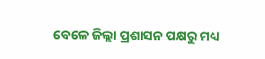ବେଳେ ଜିଲ୍ଲା ପ୍ରଶାସନ ପକ୍ଷରୁ ମଧ୍ୟ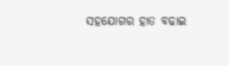ସହଯୋଗର ହାତ ବଢାଇ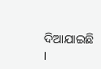ଦିଆଯାଇଛି ।